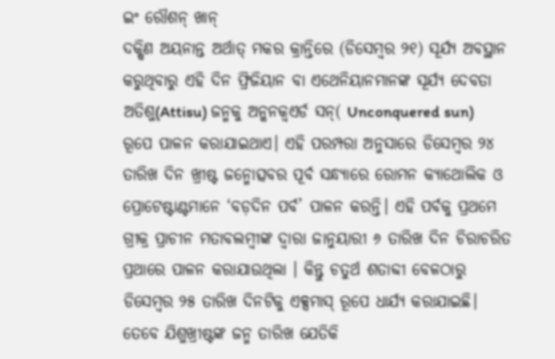ଇଂ ରୌଶନ୍ ଖାନ୍
ଦକ୍ଷିଣ ଅୟନାନ୍ତ ଅର୍ଥାତ୍ ମକର କ୍ରାନ୍ତିରେ (ଡିସେମ୍ବର ୨୧) ସୂର୍ଯ୍ୟ ଅବସ୍ଥାନ କରୁଥିବାରୁ ଏହି ଦିନ ଫ୍ରିଜିୟାନ ବା ଏଥେନିୟାନମାନଙ୍କ ସୂର୍ଯ୍ୟ ଦେବତା ଅତିଶୁ(Attisu) ଜନ୍ମକୁ ଅନ୍କନକ୍ୱଏର୍ଡ ସନ୍( Unconquered sun) ରୂପେ ପାଳନ କରାଯାଇଥାଏ। ଏହି ପରମ୍ପରା ଅନୁସାରେ ଡିସେମ୍ବର ୨୪ ତାରିଖ ଦିନ ଖ୍ରୀଷ୍ଟ ଜନ୍ମୋତ୍ସବର ପୂର୍ବ ସନ୍ଧ୍ୟାରେ ରୋମନ କ୍ୟାଥୋଲିକ ଓ ପ୍ରୋଟେଷ୍ଟାଣ୍ଟମାନେ ‘ବଡ଼ଦିନ ପର୍ବ’ ପାଳନ କରନ୍ତି। ଏହି ପର୍ବକୁ ପ୍ରଥମେ ଗ୍ରୀକ୍ର ପ୍ରାଚୀନ ମତାବଲମ୍ବୀଙ୍କ ଦ୍ୱାରା ଜାନୁୟାରୀ ୬ ତାରିଖ ଦିନ ଚିରାଚରିତ ପ୍ରଥାରେ ପାଳନ କରାଯାଉଥିଲା । କିନ୍ତୁ ଚତୁର୍ଥ ଶତାବ୍ଦୀ ବେଳଠାରୁ ଡିସେମ୍ବର ୨୫ ତାରିଖ ଦିନଟିକୁ ଏକ୍ସମାସ୍ ରୂପେ ଧାର୍ଯ୍ୟ କରାଯାଇଛି।
ତେବେ ଯିଶୁଖ୍ରୀଷ୍ଟଙ୍କ ଜନ୍ମ ତାରିଖ ଯେତିକି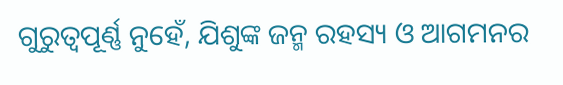ଗୁରୁତ୍ୱପୂର୍ଣ୍ଣ ନୁହେଁ, ଯିଶୁଙ୍କ ଜନ୍ମ ରହସ୍ୟ ଓ ଆଗମନର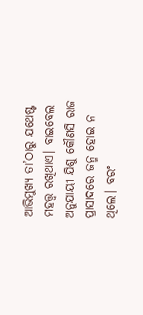ଆଭିମୁଖ୍ୟ ତା’ଠାରୁ ଯଥେଷ୍ଟ ମହତ୍ତ୍ୱ ରଖିଥାଏ। ବାଇବେଲ ଅନୁଯାୟୀ ଯିଶୁ କୌଣସି ରାଜ ପ୍ରାସାଦରେ ଜନ୍ମ ହୋଇ ନ ଥିଲେ। ବରଂ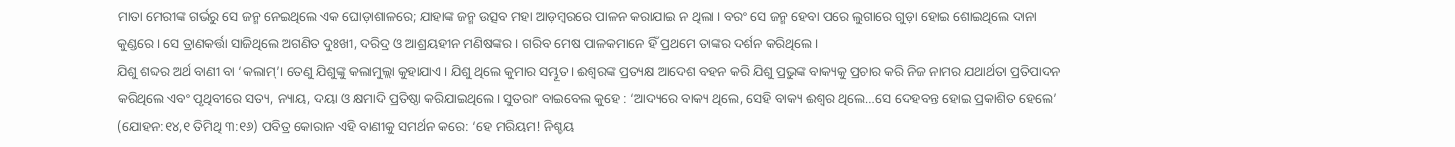ମାତା ମେରୀଙ୍କ ଗର୍ଭରୁ ସେ ଜନ୍ମ ନେଇଥିଲେ ଏକ ଘୋଡ଼ାଶାଳରେ; ଯାହାଙ୍କ ଜନ୍ମ ଉତ୍ସବ ମହା ଆଡ଼ମ୍ବରରେ ପାଳନ କରାଯାଇ ନ ଥିଲା । ବରଂ ସେ ଜନ୍ମ ହେବା ପରେ ଲୁଗାରେ ଗୁଡ଼ା ହୋଇ ଶୋଇଥିଲେ ଦାନା କୁଣ୍ଡରେ। ସେ ତ୍ରାଣକର୍ତ୍ତା ସାଜିଥିଲେ ଅଗଣିତ ଦୁଃଖୀ, ଦରିଦ୍ର ଓ ଆଶ୍ରୟହୀନ ମଣିଷଙ୍କର। ଗରିବ ମେଷ ପାଳକମାନେ ହିଁ ପ୍ରଥମେ ତାଙ୍କର ଦର୍ଶନ କରିଥିଲେ।
ଯିଶୁ ଶବ୍ଦର ଅର୍ଥ ବାଣୀ ବା ‘କଲାମ୍’। ତେଣୁ ଯିଶୁଙ୍କୁ କଲାମୁଲ୍ଲା କୁହାଯାଏ। ଯିଶୁ ଥିଲେ କୁମାର ସମ୍ଭୂତ। ଈଶ୍ୱରଙ୍କ ପ୍ରତ୍ୟକ୍ଷ ଆଦେଶ ବହନ କରି ଯିଶୁ ପ୍ରଭୁଙ୍କ ବାକ୍ୟକୁ ପ୍ରଚାର କରି ନିଜ ନାମର ଯଥାର୍ଥତା ପ୍ରତିପାଦନ କରିଥିଲେ ଏବଂ ପୃଥିବୀରେ ସତ୍ୟ, ନ୍ୟାୟ, ଦୟା ଓ କ୍ଷମାଦି ପ୍ରତିଷ୍ଠା କରିଯାଇଥିଲେ। ସୁତରାଂ ବାଇବେଲ କୁହେ : ‘ଆଦ୍ୟରେ ବାକ୍ୟ ଥିଲେ, ସେହି ବାକ୍ୟ ଈଶ୍ୱର ଥିଲେ…ସେ ଦେହବନ୍ତ ହୋଇ ପ୍ରକାଶିତ ହେଲେ’ (ଯୋହନ:୧୪,୧ ତିମିଥି ୩:୧୬) ପବିତ୍ର କୋରାନ ଏହି ବାଣୀକୁ ସମର୍ଥନ କରେ: ‘ହେ ମରିୟମ! ନିଶ୍ଚୟ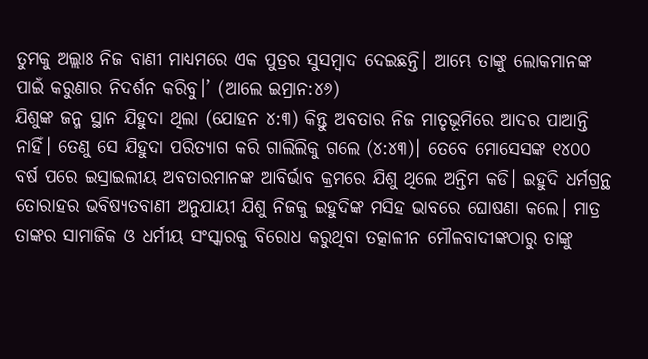ତୁମକୁ ଅଲ୍ଲାଃ ନିଜ ବାଣୀ ମାଧ୍ୟମରେ ଏକ ପୁତ୍ରର ସୁସମ୍ବାଦ ଦେଇଛନ୍ତି। ଆମ୍ଭେ ତାଙ୍କୁ ଲୋକମାନଙ୍କ ପାଇଁ କରୁଣାର ନିଦର୍ଶନ କରିବୁ।’ (ଆଲେ ଇମ୍ରାନ:୪୬)
ଯିଶୁଙ୍କ ଜନ୍ମ ସ୍ଥାନ ଯିହୁଦା ଥିଲା (ଯୋହନ ୪:୩) କିନ୍ତୁ ଅବତାର ନିଜ ମାତୃଭୂମିରେ ଆଦର ପାଆନ୍ତି ନାହିଁ। ତେଣୁ ସେ ଯିହୁଦା ପରିତ୍ୟାଗ କରି ଗାଲିଲିକୁ ଗଲେ (୪:୪୩)। ତେବେ ମୋସେସଙ୍କ ୧୪୦୦ ବର୍ଷ ପରେ ଇସ୍ରାଇଲୀୟ ଅବତାରମାନଙ୍କ ଆବିର୍ଭାବ କ୍ରମରେ ଯିଶୁ ଥିଲେ ଅନ୍ତିମ କଡି। ଇହୁଦି ଧର୍ମଗ୍ରନ୍ଥ ତୋରାହର ଭବିଷ୍ୟତବାଣୀ ଅନୁଯାୟୀ ଯିଶୁ ନିଜକୁ ଇହୁଦିଙ୍କ ମସିହ ଭାବରେ ଘୋଷଣା କଲେ। ମାତ୍ର ତାଙ୍କର ସାମାଜିକ ଓ ଧର୍ମୀୟ ସଂସ୍କାରକୁ ବିରୋଧ କରୁଥିବା ତତ୍କାଳୀନ ମୌଳବାଦୀଙ୍କଠାରୁ ତାଙ୍କୁ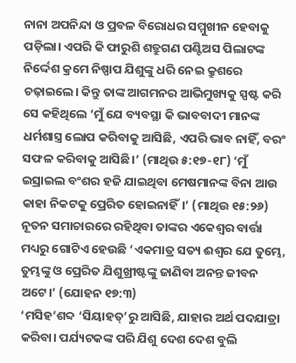ନାନା ଅପନିନ୍ଦା ଓ ପ୍ରବଳ ବିରୋଧର ସମ୍ମୁଖୀନ ହେବାକୁ ପଡ଼ିଲା। ଏପରି କି ଫାରୁଶି ଶତ୍ରୁଗଣ ପଣ୍ଟିଅସ ପିଲାଟଙ୍କ ନିର୍ଦ୍ଦେଶ କ୍ରମେ ନିଷ୍ପାପ ଯିଶୁଙ୍କୁ ଧରି ନେଇ କ୍ରୁଶରେ ଚଢ଼ାଇଲେ। କିନ୍ତୁ ତାଙ୍କ ଆଗମନର ଆଭିମୁଖ୍ୟକୁ ସ୍ପଷ୍ଟ କରି ସେ କହିଥିଲେ ‘ମୁଁ ଯେ ବ୍ୟବସ୍ଥା କି ଭାବବାଦୀ ମାନଙ୍କ ଧର୍ମଶାସ୍ତ୍ର ଲୋପ କରିବାକୁ ଆସିଛି, ଏପରି ଭାବ ନାହିଁ, ବରଂ ସଫଳ କରିବାକୁ ଆସିଛି।’ (ମାଥିଉ ୫:୧୭-୧୮) ‘ମୁଁ ଇସ୍ରାଇଲ ବଂଶର ହଜି ଯାଇଥିବା ମେଷମାନଙ୍କ ବିନା ଆଉ କାହା ନିକଟକୁ ପ୍ରେରିତ ହୋଇନାହିଁ।’ (ମାଥିଉ ୧୫:୨୬) ନୂତନ ସମାଚାରରେ ରହିଥିବା ତାଙ୍କର ଏକେଶ୍ୱର ବାର୍ତ୍ତା ମଧ୍ୟରୁ ଗୋଟିଏ ହେଉଛି ‘ଏକମାତ୍ର ସତ୍ୟ ଈଶ୍ୱର ଯେ ତୁମ୍ଭେ, ତୁମ୍ଭଙ୍କୁ ଓ ପ୍ରେରିତ ଯିଶୁଖ୍ରୀଷ୍ଟଙ୍କୁ ଜାଣିବା ଅନନ୍ତ ଜୀବନ ଅଟେ।’ (ଯୋହନ ୧୭:୩)
‘ମସିହ’ଶବ୍ଦ ‘ସିୟାହତ୍’ରୁ ଆସିଛି, ଯାହାର ଅର୍ଥ ପଦଯାତ୍ରା କରିବା। ପର୍ଯ୍ୟଟକଙ୍କ ପରି ଯିଶୁ ଦେଶ ଦେଶ ବୁଲି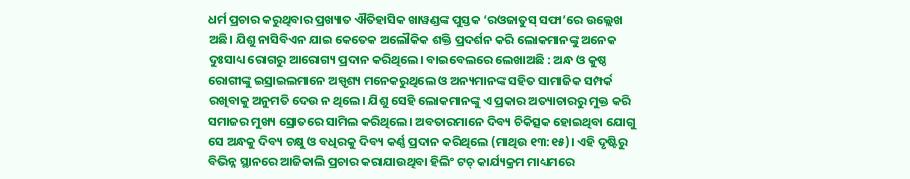ଧର୍ମ ପ୍ରଚାର କରୁଥିବାର ପ୍ରଖ୍ୟାତ ଐତିହାସିକ ଖାୱଣ୍ଡଙ୍କ ପୁସ୍ତକ ‘ରଓଜାତୁସ୍ ସଫା’ରେ ଉଲ୍ଲେଖ ଅଛି। ଯିଶୁ ନାସିବିଏନ ଯାଇ କେତେକ ଅଲୌକିକ ଶକ୍ତି ପ୍ରଦର୍ଶନ କରି ଲୋକମାନଙ୍କୁ ଅନେକ ଦୁଃସାଧ୍ୟ ରୋଗରୁ ଆରୋଗ୍ୟ ପ୍ରଦାନ କରିଥିଲେ। ବାଇବେଲରେ ଲେଖାଅଛି : ଅନ୍ଧ ଓ କୁଷ୍ଠ ରୋଗୀଙ୍କୁ ଇସ୍ରାଇଲମାନେ ଅସ୍ପୃଶ୍ୟ ମନେକରୁଥିଲେ ଓ ଅନ୍ୟମାନଙ୍କ ସହିତ ସାମାଜିକ ସମ୍ପର୍କ ରଖିବାକୁ ଅନୁମତି ଦେଉ ନ ଥିଲେ। ଯିଶୁ ସେହି ଲୋକମାନଙ୍କୁ ଏ ପ୍ରକାର ଅତ୍ୟାଚାରରୁ ମୁକ୍ତ କରି ସମାଜର ମୁଖ୍ୟ ସ୍ରୋତରେ ସାମିଲ କରିଥିଲେ। ଅବତାରମାନେ ଦିବ୍ୟ ଚିକିତ୍ସକ ହୋଇଥିବା ଯୋଗୁ ସେ ଅନ୍ଧକୁ ଦିବ୍ୟ ଚକ୍ଷୁ ଓ ବଧିରକୁ ଦିବ୍ୟ କର୍ଣ୍ଣ ପ୍ରଦାନ କରିଥିଲେ (ମାଥିଉ ୧୩:୧୫)। ଏହି ଦୃଷ୍ଟିରୁ ବିଭିନ୍ନ ସ୍ଥାନରେ ଆଜିକାଲି ପ୍ରଚାର କରାଯାଉଥିବା ହିଲିଂ ଟଚ୍ କାର୍ଯ୍ୟକ୍ରମ ମାଧ୍ୟମରେ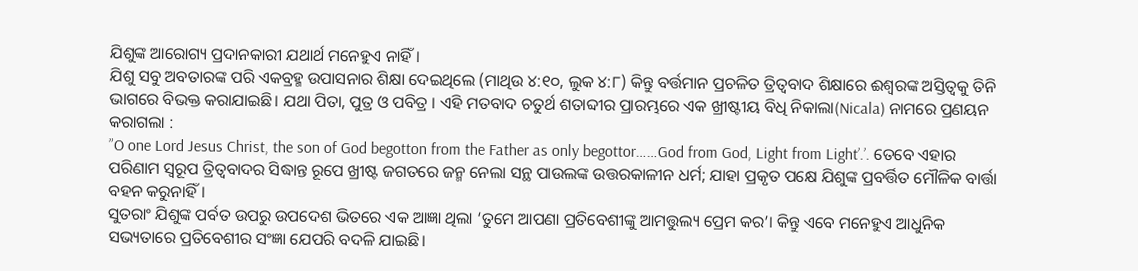ଯିଶୁଙ୍କ ଆରୋଗ୍ୟ ପ୍ରଦାନକାରୀ ଯଥାର୍ଥ ମନେହୁଏ ନାହିଁ ।
ଯିଶୁ ସବୁ ଅବତାରଙ୍କ ପରି ଏକବ୍ରହ୍ମ ଉପାସନାର ଶିକ୍ଷା ଦେଇଥିଲେ (ମାଥିଉ ୪:୧୦, ଲୁକ ୪:୮) କିନ୍ତୁ ବର୍ତ୍ତମାନ ପ୍ରଚଳିତ ତ୍ରିତ୍ୱବାଦ ଶିକ୍ଷାରେ ଈଶ୍ୱରଙ୍କ ଅସ୍ତିତ୍ୱକୁ ତିନି ଭାଗରେ ବିଭକ୍ତ କରାଯାଇଛି। ଯଥା ପିତା, ପୁତ୍ର ଓ ପବିତ୍ର । ଏହି ମତବାଦ ଚତୁର୍ଥ ଶତାବ୍ଦୀର ପ୍ରାରମ୍ଭରେ ଏକ ଖ୍ରୀଷ୍ଟୀୟ ବିଧି ନିକାଲା(Nicala) ନାମରେ ପ୍ରଣୟନ କରାଗଲା :
”O one Lord Jesus Christ, the son of God begotton from the Father as only begottor……God from God, Light from Light’.’. ତେବେ ଏହାର ପରିଣାମ ସ୍ବରୂପ ତ୍ରିତ୍ୱବାଦର ସିଦ୍ଧାନ୍ତ ରୂପେ ଖ୍ରୀଷ୍ଟ ଜଗତରେ ଜନ୍ମ ନେଲା ସନ୍ଥ ପାଉଲଙ୍କ ଉତ୍ତରକାଳୀନ ଧର୍ମ; ଯାହା ପ୍ରକୃତ ପକ୍ଷେ ଯିଶୁଙ୍କ ପ୍ରବର୍ତ୍ତିତ ମୌଳିକ ବାର୍ତ୍ତା ବହନ କରୁନାହିଁ।
ସୁତରାଂ ଯିଶୁଙ୍କ ପର୍ବତ ଉପରୁ ଉପଦେଶ ଭିତରେ ଏକ ଆଜ୍ଞା ଥିଲା ‘ତୁମେ ଆପଣା ପ୍ରତିବେଶୀଙ୍କୁ ଆମତ୍ତୁଲ୍ୟ ପ୍ରେମ କର’। କିନ୍ତୁ ଏବେ ମନେହୁଏ ଆଧୁନିକ ସଭ୍ୟତାରେ ପ୍ରତିବେଶୀର ସଂଜ୍ଞା ଯେପରି ବଦଳି ଯାଇଛି।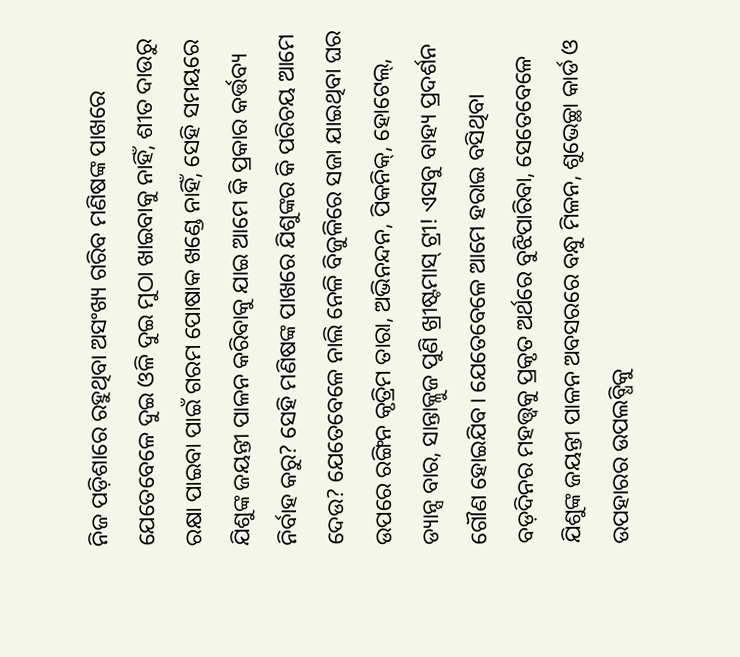ନିଜ ପଡ଼ିଶାରେ ରହୁଥିବା ଅସଂଖ୍ୟ ଗରିବ ମଣିଷଙ୍କ ପାଖରେ ଯେତେବେଳେ ଦୁଇ ଓଳି ଦୁଇ ମୁଠା ଖାଇବାକୁ ନାହିଁ, ଶୀତ ଦାଉରୁ ରକ୍ଷା ପାଇବା ପାଇଁ ଗରମ ପୋଷାକ ଖଣ୍ଡେ ନାହିଁ, ସେହି ସମୟରେ ଯିଶୁଙ୍କ ଜୟନ୍ତୀ ପାଳନ କରିବାକୁ ଯାଇ ଆମେ କି ପ୍ରକାର କର୍ତ୍ତବ୍ୟ ନିର୍ବାହ କରୁ? ସେହି ମଣିଷଙ୍କ ପାଖରେ ଯିଶୁଙ୍କର କି ପରିଚୟ ଆମେ ଦେଉ? ଯେତେବେଳେ ନାଲି ନେଳି ବିଜୁଳିରେ ସଜା ଯାଇଥିବା ଘର ଉପରେ ରଙ୍ଗିନ କୃତ୍ରିମ ତାରା, ଅଭିନନ୍ଦନ, ପିକନିକ୍, ହୋଟେଲ୍, ଡ୍ୟାନ୍ସ ବାର, ସାନ୍ତାକ୍ଳୁଜ ପୁଣି ଖ୍ରୀଷ୍ଟମାସ୍ ଟ୍ରୀ! ଏସବୁ ବାହ୍ୟ ପ୍ରଦର୍ଶନ ଗୌଣ ହୋଇଯିବ। ଯେତେବେଳେ ଆମେ ହରାଇ ବସିଥିବା ବଡ଼ଦିନର ମହତ୍ତ୍ୱକୁ ପ୍ରକୃତ ଅର୍ଥରେ ବୁଝିପାରିବା, ସେତେବେଳେ ଯିଶୁଙ୍କ ଜୟନ୍ତୀ ପାଳନ ଅବସରରେ ବନ୍ଧୁ ମିଳନ, ଶୁଭେଚ୍ଛା କାର୍ଡ ଓ ଉପହାରର ଉପଲବ୍ଧିକୁ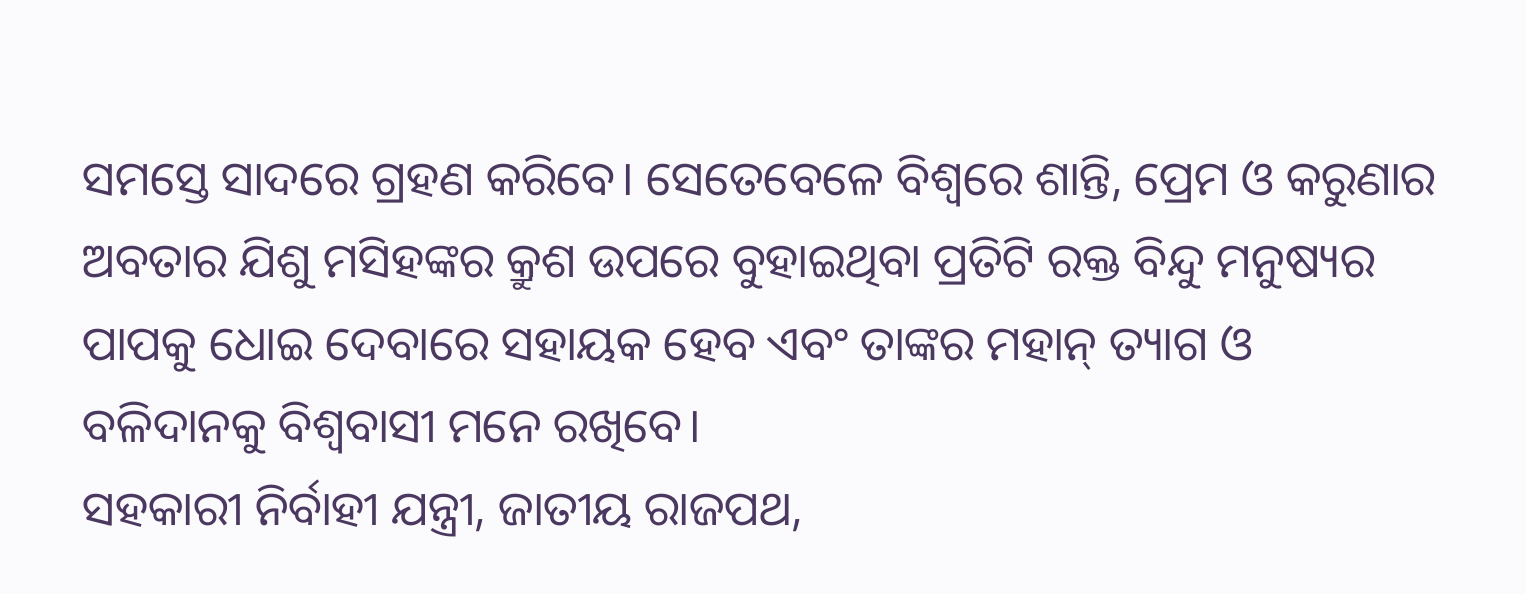ସମସ୍ତେ ସାଦରେ ଗ୍ରହଣ କରିବେ। ସେତେବେଳେ ବିଶ୍ୱରେ ଶାନ୍ତି, ପ୍ରେମ ଓ କରୁଣାର ଅବତାର ଯିଶୁ ମସିହଙ୍କର କ୍ରୁଶ ଉପରେ ବୁହାଇଥିବା ପ୍ରତିଟି ରକ୍ତ ବିନ୍ଦୁ ମନୁଷ୍ୟର ପାପକୁ ଧୋଇ ଦେବାରେ ସହାୟକ ହେବ ଏବଂ ତାଙ୍କର ମହାନ୍ ତ୍ୟାଗ ଓ ବଳିଦାନକୁ ବିଶ୍ୱବାସୀ ମନେ ରଖିବେ।
ସହକାରୀ ନିର୍ବାହୀ ଯନ୍ତ୍ରୀ, ଜାତୀୟ ରାଜପଥ,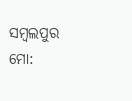ସମ୍ବଲପୁର
ମୋ: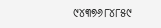୯୪୩୭୬୮୪୮୫୯